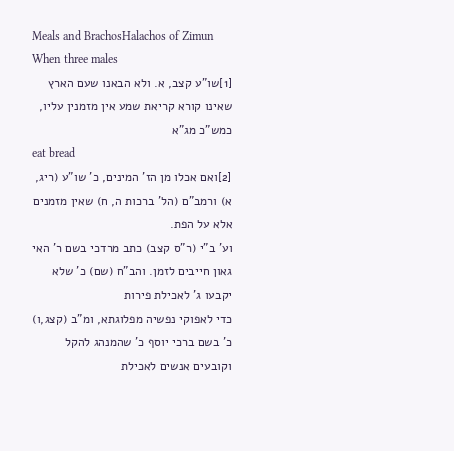Meals and BrachosHalachos of Zimun
When three males
[1]שו"ע קצב, א. ולא הבאנו שעם הארץ שאינו קורא קריאת שמע אין מזמנין עליו, כמש"כ מג"א
eat bread
[2]ואם אכלו מן הז' המינים, כ' שו"ע (ריג, א) ורמב"ם (הל' ברכות ה, ח) שאין מזמנים אלא על הפת.
וע' ב"י (ר"ס קצב) כתב מרדכי בשם ר' האי גאון חייבים לזמן. והב"ח (שם) כ' שלא יקבעו ג' לאכילת פירות
כדי לאפוקי נפשיה מפלוגתא, ומ"ב (קצג,ו) כ' בשם ברכי יוסף כ' שהמנהג להקל וקובעים אנשים לאכילת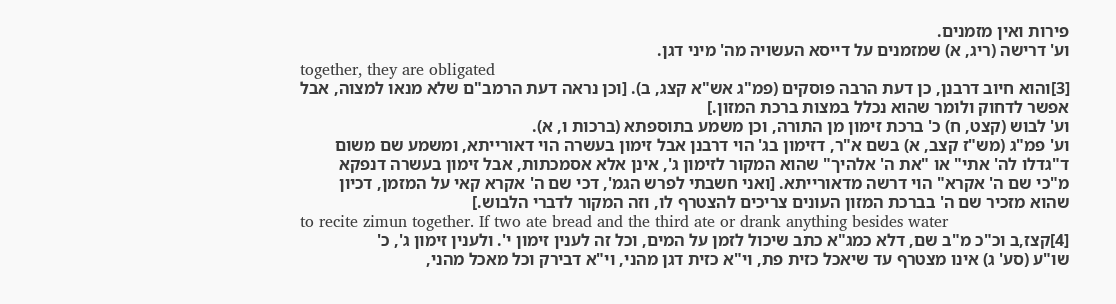פירות ואין מזמנים.
וע' דרישה (ריג, א) שמזמנים על דייסא העשויה מה' מיני דגן.
together, they are obligated
[3]והוא חיוב דרבנן, כן דעת הרבה פוסקים (פמ"ג אש"א קצג, ב). [וכן נראה דעת הרמב"ם שלא מנאו למצוה, אבל
אפשר לדחוק ולומר שהוא נכלל במצות ברכת המזון.]
וע' לבוש (קצט, ח) כ' ברכת זימון מן התורה, וכן משמע בתוספתא (ברכות ו, א).
וע' פמ"ג (מש"ז קצב, א) בשם א"ר, דזימון בג' הוי דרבנן אבל זימון בעשרה הוי דאורייתא, ומשמע שם משום
ד"גדלו לה' אתי" או "את ה' אלהיך" שהוא המקור לזימון ג', אינן אלא אסמכתות, אבל זימון בעשרה דנפקא
מ"כי שם ה' אקרא" הוי דרשה מדאורייתא. [ואני חשבתי לפרש הגמ', דכי שם ה' אקרא קאי על המזמן, דכיון
שהוא מזכיר שם ה' בברכת המזון העונים צריכים להצטרף לו, וזה המקור לדברי הלבוש.]
to recite zimun together. If two ate bread and the third ate or drank anything besides water
[4]קצז,ב וכ"כ מ"ב שם, דלא כמג"א כתב שיכול לזמן על המים, וכל זה לענין זימון י'. ולענין זימון ג', כ'
שו"ע (סע' ג) אינו מצטרף עד שיאכל כזית פת, וי"א כזית דגן מהני, וי"א דבירק וכל מאכל מהני,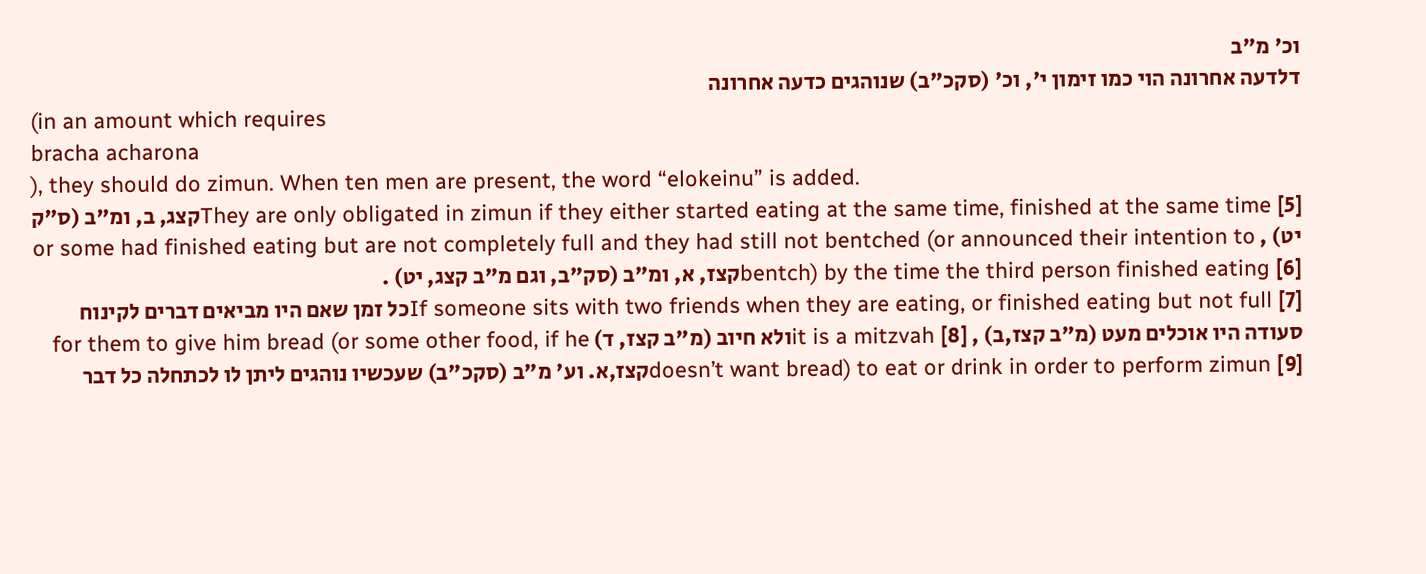וכ' מ"ב
דלדעה אחרונה הוי כמו זימון י', וכ' (סקכ"ב) שנוהגים כדעה אחרונה
(in an amount which requires
bracha acharona
), they should do zimun. When ten men are present, the word “elokeinu” is added.
They are only obligated in zimun if they either started eating at the same time, finished at the same time [5]קצג, ב, ומ"ב (ס"ק יט) , or some had finished eating but are not completely full and they had still not bentched (or announced their intention to bentch) by the time the third person finished eating [6]קצז, א, ומ"ב (סק"ב, וגם מ"ב קצג, יט) .
If someone sits with two friends when they are eating, or finished eating but not full [7]כל זמן שאם היו מביאים דברים לקינוח סעודה היו אוכלים מעט (מ"ב קצז,ב) , it is a mitzvah [8]ולא חיוב (מ"ב קצז, ד) for them to give him bread (or some other food, if he doesn’t want bread) to eat or drink in order to perform zimun [9]קצז,א. וע' מ"ב (סקכ"ב) שעכשיו נוהגים ליתן לו לכתחלה כל דבר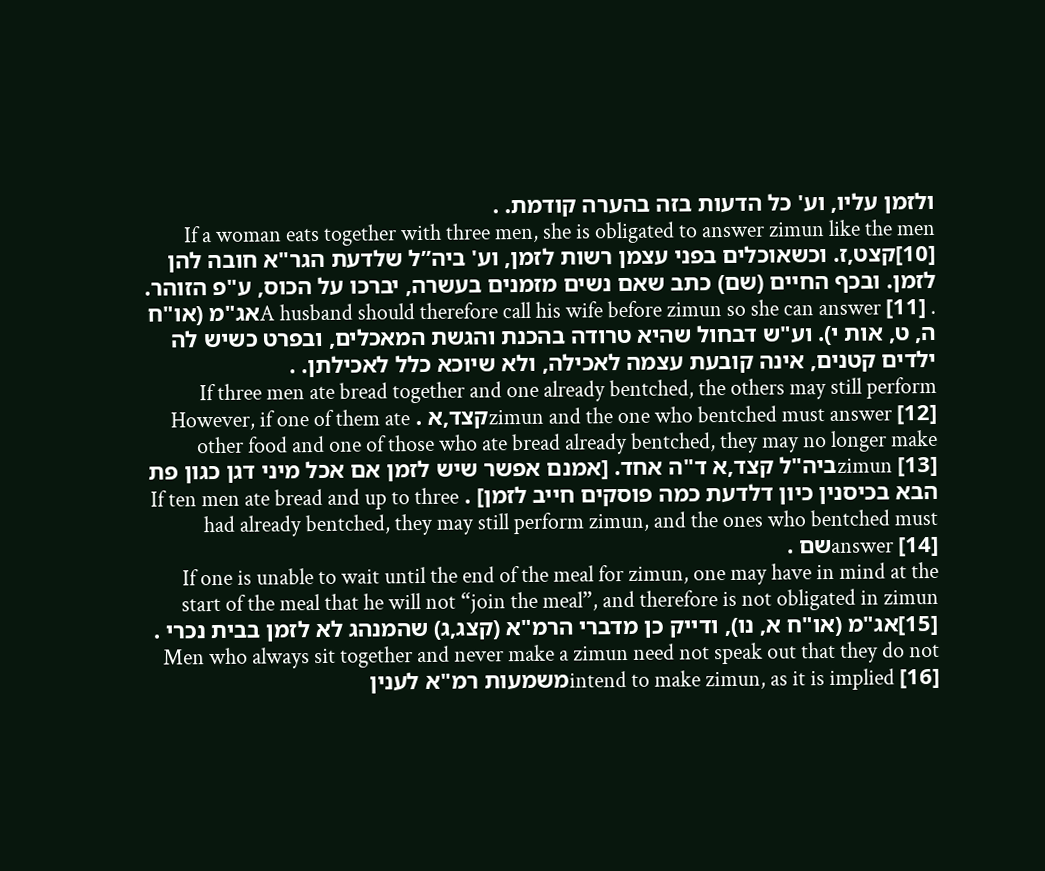ולזמן עליו, וע' כל הדעות בזה בהערה קודמת. .
If a woman eats together with three men, she is obligated to answer zimun like the men [10]קצט,ז. וכשאוכלים בפני עצמן רשות לזמן, וע' ביה”ל שלדעת הגר"א חובה להן לזמן. ובכף החיים (שם) כתב שאם נשים מזמנים בעשרה, יברכו על הכוס, ע"פ הזוהר. . A husband should therefore call his wife before zimun so she can answer [11]אג"מ (או"ח ה, ט, אות י). וע"ש דבחול שהיא טרודה בהכנת והגשת המאכלים, ובפרט כשיש לה ילדים קטנים, אינה קובעת עצמה לאכילה, ולא שיוכא כלל לאכילתן. .
If three men ate bread together and one already bentched, the others may still perform zimun and the one who bentched must answer [12]קצד,א . However, if one of them ate other food and one of those who ate bread already bentched, they may no longer make zimun [13]ביה"ל קצד,א ד"ה אחד. [אמנם אפשר שיש לזמן אם אכל מיני דגן כגון פת הבא בכיסנין כיון דלדעת כמה פוסקים חייב לזמן] . If ten men ate bread and up to three had already bentched, they may still perform zimun, and the ones who bentched must answer [14]שם .
If one is unable to wait until the end of the meal for zimun, one may have in mind at the start of the meal that he will not “join the meal”, and therefore is not obligated in zimun [15]אג"מ (או"ח א, נו), ודייק כן מדברי הרמ"א (קצג,ג) שהמנהג לא לזמן בבית נכרי . Men who always sit together and never make a zimun need not speak out that they do not intend to make zimun, as it is implied [16]משמעות רמ"א לענין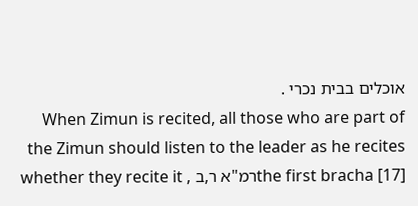אוכלים בבית נכרי .
When Zimun is recited, all those who are part of the Zimun should listen to the leader as he recites the first bracha [17]רמ"א ר,ב , whether they recite it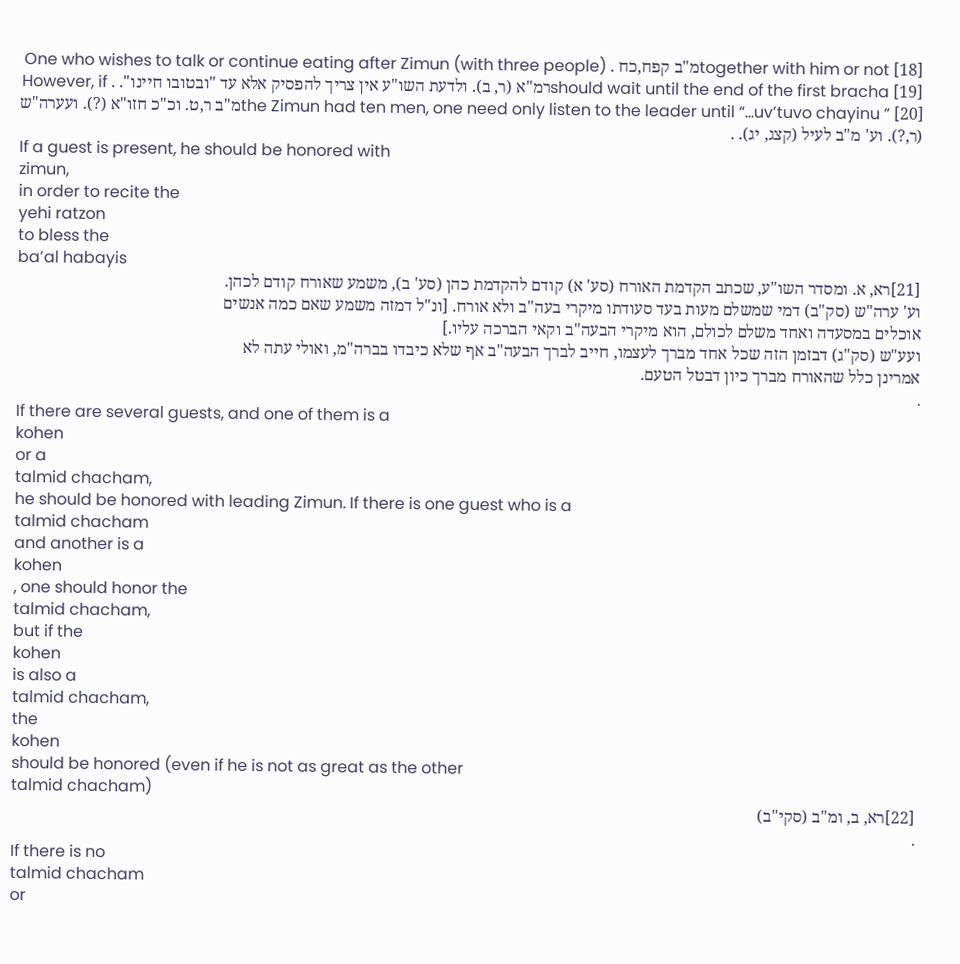together with him or not [18]מ"ב קפח,כח . One who wishes to talk or continue eating after Zimun (with three people) should wait until the end of the first bracha [19]רמ"א (ר, ב). ולדעת השו"ע אין צריך להפסיק אלא עד "ובטובו חיינו". . However, if the Zimun had ten men, one need only listen to the leader until “…uv’tuvo chayinu ” [20]מ"ב ר,ט. וכ"כ חזו"א (?). ועערה"ש (ר,?). וע' מ"ב לעיל (קצג, יג). .
If a guest is present, he should be honored with
zimun,
in order to recite the
yehi ratzon
to bless the
ba’al habayis
[21]רא, א. ומסדר השו"ע, שכתב הקדמת האורח (סע' א) קודם להקדמת כהן (סע' ב), משמע שאורח קודם לכהן.
וע' ערה"ש (סק"ב) דמי שמשלם מעות בעד סעודתו מיקרי בעה"ב ולא אורח. [ונ"ל דמזה משמע שאם כמה אנשים
אוכלים במסעדה ואחד משלם לכולם, הוא מיקרי הבעה"ב וקאי הברכה עליו.]
ועע"ש (סק"ג) דבזמן הזה שכל אחד מברך לעצמו, חייב לברך הבעה"ב אף שלא כיבדו בברה"מ, ואולי עתה לא
אמרינן כלל שהאורח מברך כיון דבטל הטעם.
.
If there are several guests, and one of them is a
kohen
or a
talmid chacham,
he should be honored with leading Zimun. If there is one guest who is a
talmid chacham
and another is a
kohen
, one should honor the
talmid chacham,
but if the
kohen
is also a
talmid chacham,
the
kohen
should be honored (even if he is not as great as the other
talmid chacham)
[22]רא, ב, ומ"ב (סקי"ב)
.
If there is no
talmid chacham
or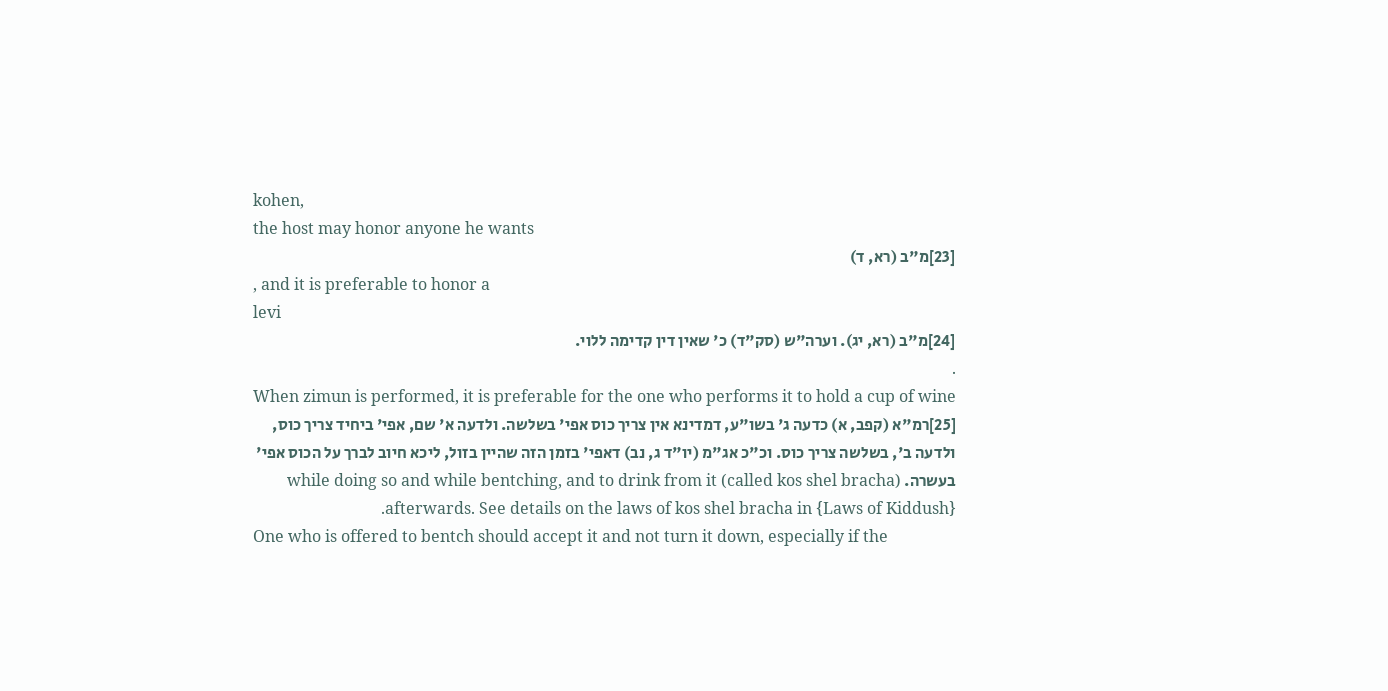kohen,
the host may honor anyone he wants
[23]מ"ב (רא, ד)
, and it is preferable to honor a
levi
[24]מ"ב (רא, יג). וערה"ש (סק"ד) כ' שאין דין קדימה ללוי.
.
When zimun is performed, it is preferable for the one who performs it to hold a cup of wine [25]רמ"א (קפב, א) כדעה ג' בשו"ע, דמדינא אין צריך כוס אפי' בשלשה. ולדעה א' שם, אפי' ביחיד צריך כוס, ולדעה ב', בשלשה צריך כוס. וכ"כ אג"מ (יו"ד ג, נב) דאפי' בזמן הזה שהיין בזול, ליכא חיוב לברך על הכוס אפי' בעשרה. (called kos shel bracha) while doing so and while bentching, and to drink from it afterwards. See details on the laws of kos shel bracha in {Laws of Kiddush}.
One who is offered to bentch should accept it and not turn it down, especially if the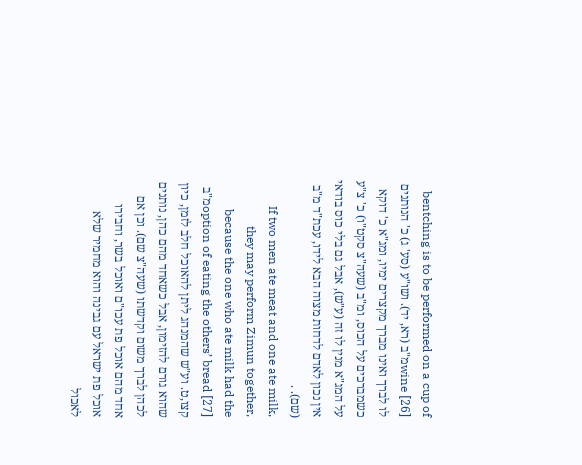bentching is to be performed on a cup of wine [26]מ"ב (רא, יד). ושו"ע (סע' ג) כ' הנותנים לו לברך ואינו מברך מקצרים ימיו, ומג"א כ' דוקא כשמברכים על הכוס, ומ"ב (שעה"צ סקט"ו) כ' צ"ע על המג"א מנין לו זה (ע"ש), אבל גם בלי כוס בודאי אין נכון לאדם לדחות מצוה הבא לידו, עכת"ד מ"ב (שם). .
If two men ate meat and one ate milk, they may perform Zimun together, because the one who ate milk had the option of eating the others’ bread [27]מ"ב קצו,ט. וע"ש שהמנהג ליתן להאוכל חלב לזמן, כיון שהוא גורם להזימון, אבל כשאחד מהם כהן, נותנים לכהן לברך משום וקדשתו (שעה"צ שם). וכן אם אחד מהם אוכל פת עכו"ם ואוכל בשר, וחבירו אוכל פת ישראל עם גבינה והוא מחמיר שלא לאכול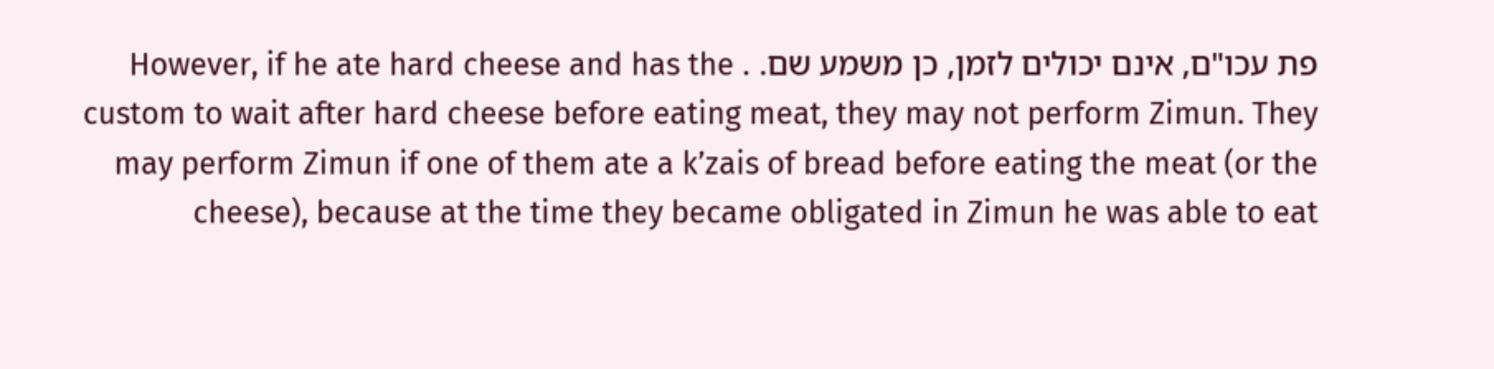פת עכו"ם, אינם יכולים לזמן, כן משמע שם. . However, if he ate hard cheese and has the custom to wait after hard cheese before eating meat, they may not perform Zimun. They may perform Zimun if one of them ate a k’zais of bread before eating the meat (or the cheese), because at the time they became obligated in Zimun he was able to eat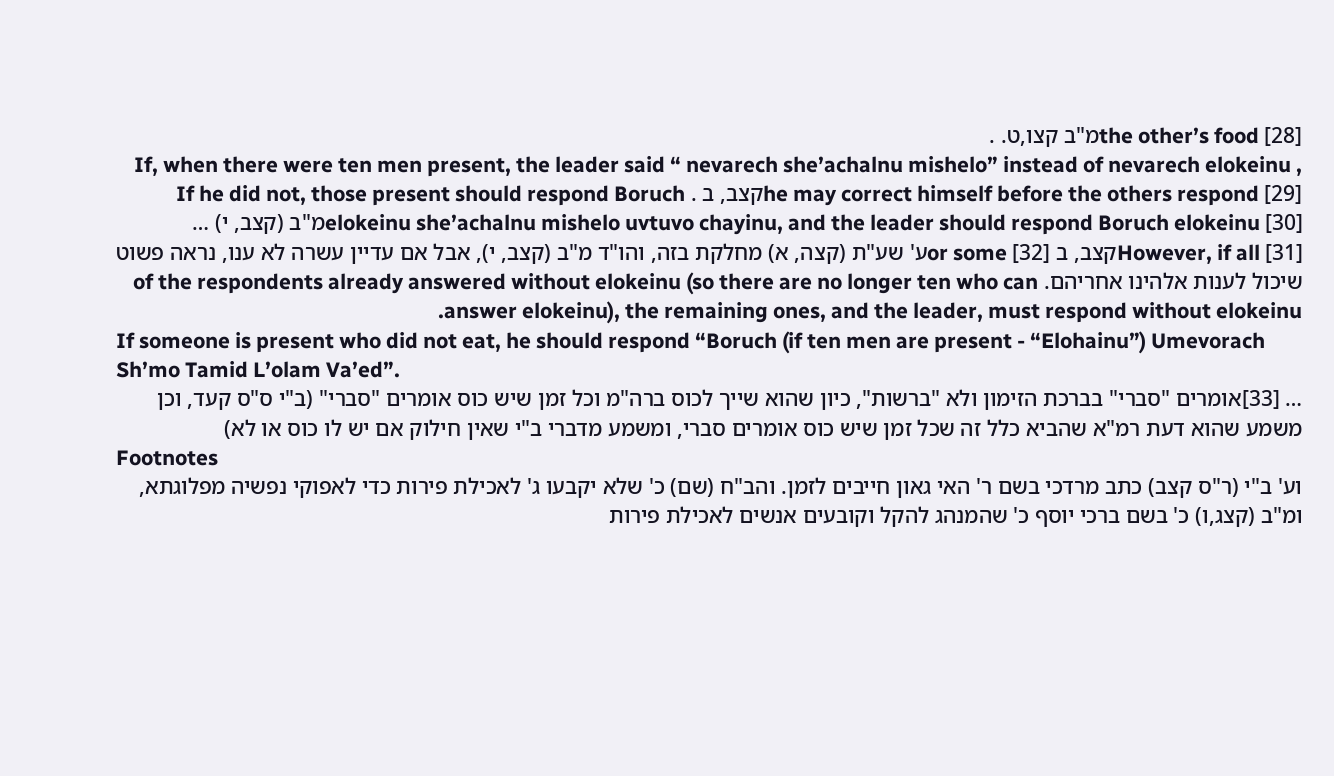the other’s food [28]מ"ב קצו,ט. .
If, when there were ten men present, the leader said “ nevarech she’achalnu mishelo” instead of nevarech elokeinu , he may correct himself before the others respond [29]קצב, ב . If he did not, those present should respond Boruch elokeinu she’achalnu mishelo uvtuvo chayinu, and the leader should respond Boruch elokeinu [30]מ"ב (קצב, י) … However, if all [31]קצב, ב or some [32]ע' שע"ת (קצה, א) מחלקת בזה, והו"ד מ"ב (קצב, י), אבל אם עדיין עשרה לא ענו, נראה פשוט שיכול לענות אלהינו אחריהם. of the respondents already answered without elokeinu (so there are no longer ten who can answer elokeinu), the remaining ones, and the leader, must respond without elokeinu.
If someone is present who did not eat, he should respond “Boruch (if ten men are present - “Elohainu”) Umevorach Sh’mo Tamid L’olam Va’ed”.
… [33]אומרים "סברי" בברכת הזימון ולא "ברשות", כיון שהוא שייך לכוס ברה"מ וכל זמן שיש כוס אומרים "סברי" (ב"י ס"ס קעד, וכן משמע שהוא דעת רמ"א שהביא כלל זה שכל זמן שיש כוס אומרים סברי, ומשמע מדברי ב"י שאין חילוק אם יש לו כוס או לא)
Footnotes
וע' ב"י (ר"ס קצב) כתב מרדכי בשם ר' האי גאון חייבים לזמן. והב"ח (שם) כ' שלא יקבעו ג' לאכילת פירות כדי לאפוקי נפשיה מפלוגתא, ומ"ב (קצג,ו) כ' בשם ברכי יוסף כ' שהמנהג להקל וקובעים אנשים לאכילת פירות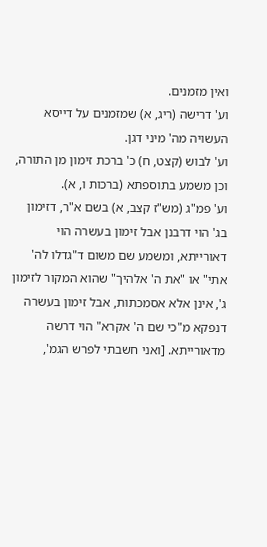ואין מזמנים.
וע' דרישה (ריג, א) שמזמנים על דייסא העשויה מה' מיני דגן.
וע' לבוש (קצט, ח) כ' ברכת זימון מן התורה, וכן משמע בתוספתא (ברכות ו, א).
וע' פמ"ג (מש"ז קצב, א) בשם א"ר, דזימון בג' הוי דרבנן אבל זימון בעשרה הוי דאורייתא, ומשמע שם משום ד"גדלו לה' אתי" או "את ה' אלהיך" שהוא המקור לזימון ג', אינן אלא אסמכתות, אבל זימון בעשרה דנפקא מ"כי שם ה' אקרא" הוי דרשה מדאורייתא. [ואני חשבתי לפרש הגמ',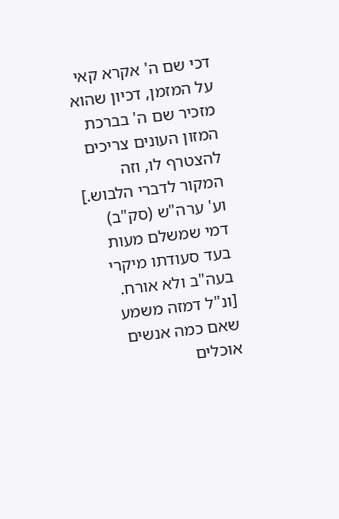דכי שם ה' אקרא קאי על המזמן, דכיון שהוא מזכיר שם ה' בברכת המזון העונים צריכים להצטרף לו, וזה המקור לדברי הלבוש.]
וע' ערה"ש (סק"ב) דמי שמשלם מעות בעד סעודתו מיקרי בעה"ב ולא אורח. [ונ"ל דמזה משמע שאם כמה אנשים אוכלים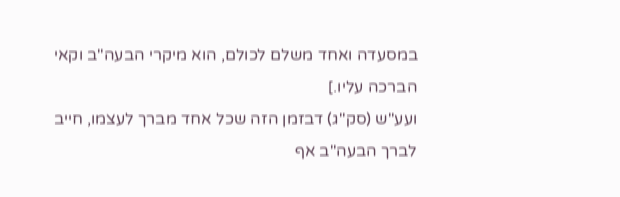במסעדה ואחד משלם לכולם, הוא מיקרי הבעה"ב וקאי הברכה עליו.]
ועע"ש (סק"ג) דבזמן הזה שכל אחד מברך לעצמו, חייב לברך הבעה"ב אף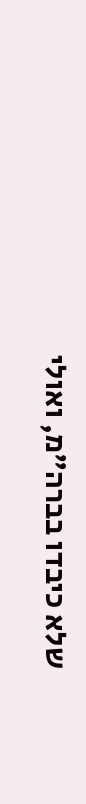שלא כיבדו בברה"מ, ואולי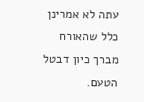עתה לא אמרינן כלל שהאורח מברך כיון דבטל הטעם.